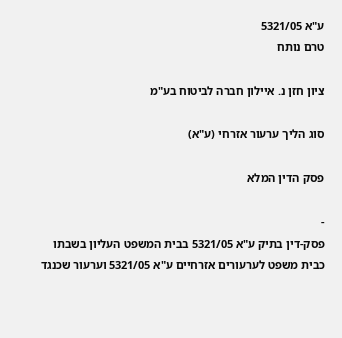ע"א 5321/05
טרם נותח

ציון חזן נ. איילון חברה לביטוח בע"מ

סוג הליך ערעור אזרחי (ע"א)

פסק הדין המלא

-
פסק-דין בתיק ע"א 5321/05 בבית המשפט העליון בשבתו כבית משפט לערעורים אזרחיים ע"א 5321/05 וערעור שכנגד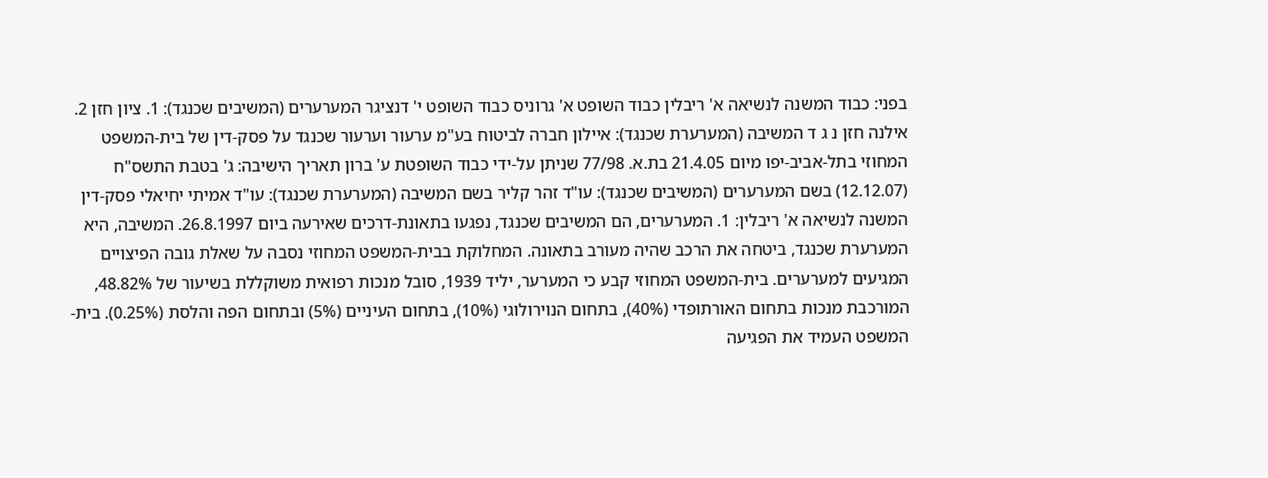בפני: כבוד המשנה לנשיאה א' ריבלין כבוד השופט א' גרוניס כבוד השופט י' דנציגר המערערים (המשיבים שכנגד): 1. ציון חזן 2. אילנה חזן נ ג ד המשיבה (המערערת שכנגד): איילון חברה לביטוח בע"מ ערעור וערעור שכנגד על פסק-דין של בית-המשפט המחוזי בתל-אביב-יפו מיום 21.4.05 בת.א. 77/98 שניתן על-ידי כבוד השופטת ע' ברון תאריך הישיבה: ג' בטבת התשס"ח (12.12.07) בשם המערערים (המשיבים שכנגד): עו"ד זהר קליר בשם המשיבה (המערערת שכנגד): עו"ד אמיתי יחיאלי פסק-דין המשנה לנשיאה א' ריבלין: 1. המערערים, הם המשיבים שכנגד, נפגעו בתאונת-דרכים שאירעה ביום 26.8.1997. המשיבה, היא המערערת שכנגד, ביטחה את הרכב שהיה מעורב בתאונה. המחלוקת בבית-המשפט המחוזי נסבה על שאלת גובה הפיצויים המגיעים למערערים. בית-המשפט המחוזי קבע כי המערער, יליד 1939, סובל מנכות רפואית משוקללת בשיעור של 48.82%, המורכבת מנכות בתחום האורתופדי (40%), בתחום הנוירולוגי (10%), בתחום העיניים (5%) ובתחום הפה והלסת (0.25%). בית-המשפט העמיד את הפגיעה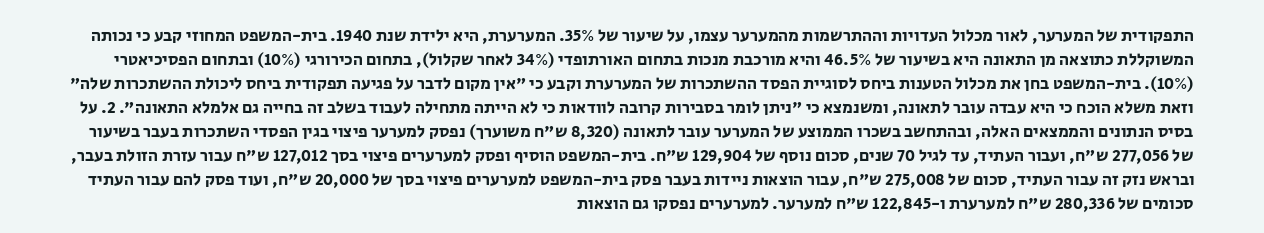התפקודית של המערער, לאור מכלול העדויות וההתרשמות מהמערער עצמו, על שיעור של 35%. המערערת, היא ילידת שנת 1940. בית-המשפט המחוזי קבע כי נכותה המשוקללת כתוצאה מן התאונה היא בשיעור של 46.5% והיא מורכבת מנכות בתחום האורתופדי (34% לאחר שקלול), בתחום הכירורגי (10%) ובתחום הפסיכיאטרי (10%). בית-המשפט בחן את מכלול הטענות ביחס לסוגיית הפסד ההשתכרות של המערערת וקבע כי "אין מקום לדבר על פגיעה תפקודית ביחס ליכולת ההשתכרות שלה" וזאת משלא הוכח כי היא עבדה עובר לתאונה, ומשנמצא כי "ניתן לומר בסבירות קרובה לוודאות כי לא הייתה מתחילה לעבוד בשלב זה בחייה גם אלמלא התאונה". 2. על בסיס הנתונים והממצאים האלה, ובהתחשב בשכרו הממוצע של המערער עובר לתאונה (8,320 ש"ח משוערך) נפסק למערער פיצוי בגין הפסדי השתכרות בעבר בשיעור של 277,056 ש"ח, ועבור העתיד, עד לגיל 70 שנים, סכום נוסף של 129,904 ש"ח. בית-המשפט הוסיף ופסק למערערים פיצוי בסך 127,012 ש"ח עבור עזרת הזולת בעבר, ובראש נזק זה עבור העתיד, סכום של 275,008 ש"ח, עבור הוצאות ניידות בעבר פסק בית-המשפט למערערים פיצוי בסך של 20,000 ש"ח, ועוד פסק להם עבור העתיד סכומים של 280,336 ש"ח למערערת ו-122,845 ש"ח למערער. למערערים נפסקו גם הוצאות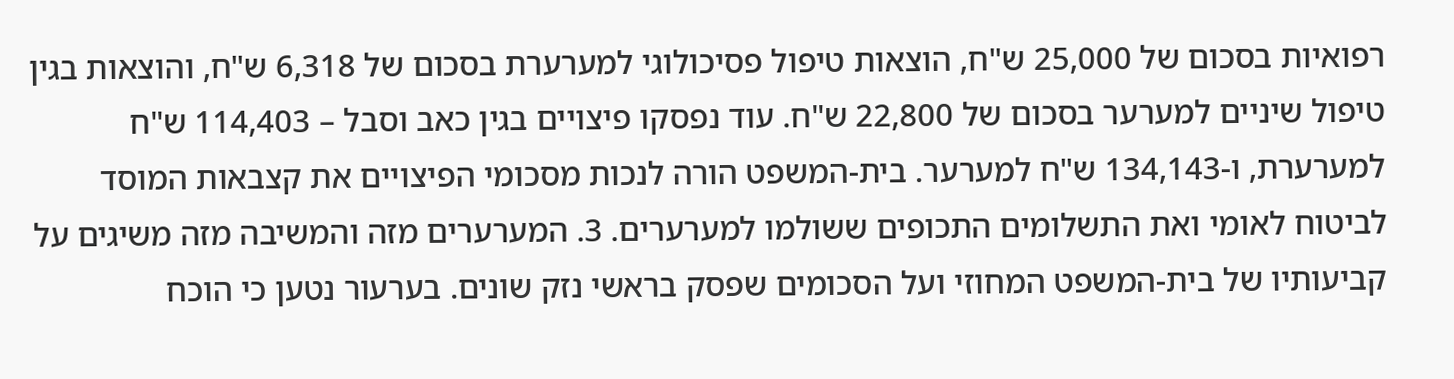רפואיות בסכום של 25,000 ש"ח, הוצאות טיפול פסיכולוגי למערערת בסכום של 6,318 ש"ח, והוצאות בגין טיפול שיניים למערער בסכום של 22,800 ש"ח. עוד נפסקו פיצויים בגין כאב וסבל – 114,403 ש"ח למערערת, ו-134,143 ש"ח למערער. בית-המשפט הורה לנכות מסכומי הפיצויים את קצבאות המוסד לביטוח לאומי ואת התשלומים התכופים ששולמו למערערים. 3. המערערים מזה והמשיבה מזה משיגים על קביעותיו של בית-המשפט המחוזי ועל הסכומים שפסק בראשי נזק שונים. בערעור נטען כי הוכח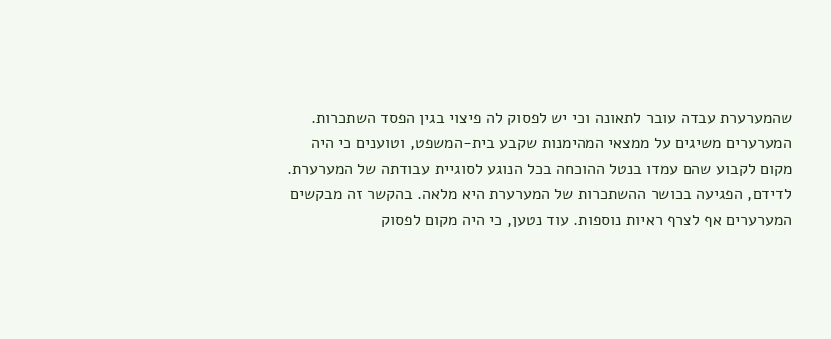שהמערערת עבדה עובר לתאונה וכי יש לפסוק לה פיצוי בגין הפסד השתכרות. המערערים משיגים על ממצאי המהימנות שקבע בית-המשפט, וטוענים כי היה מקום לקבוע שהם עמדו בנטל ההוכחה בכל הנוגע לסוגיית עבודתה של המערערת. לדידם, הפגיעה בכושר ההשתכרות של המערערת היא מלאה. בהקשר זה מבקשים המערערים אף לצרף ראיות נוספות. עוד נטען, כי היה מקום לפסוק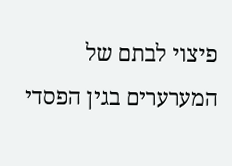פיצוי לבתם של המערערים בגין הפסדי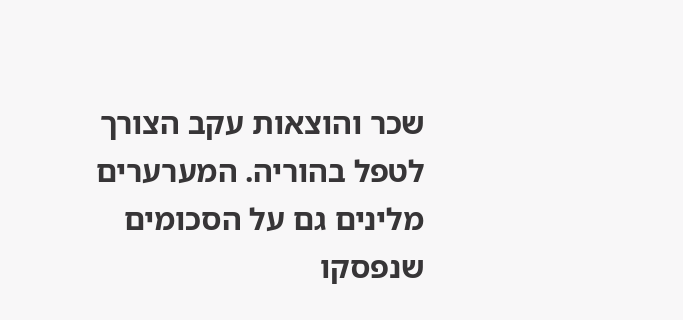שכר והוצאות עקב הצורך לטפל בהוריה. המערערים מלינים גם על הסכומים שנפסקו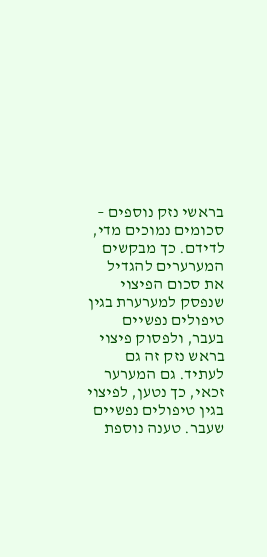בראשי נזק נוספים – סכומים נמוכים מדי, לדידם. כך מבקשים המערערים להגדיל את סכום הפיצוי שנפסק למערערת בגין טיפולים נפשיים בעבר, ולפסוק פיצוי בראש נזק זה גם לעתיד. גם המערער זכאי, כך נטען, לפיצוי בגין טיפולים נפשיים שעבר. טענה נוספת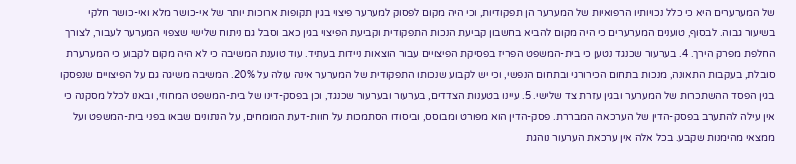של המערערים היא כי כלל נכויותיו הרפואיות של המערער הן תפקודיות, וכי היה מקום לפסוק למערער פיצוי בגין תקופות ארוכות יותר של אי-כושר מלא ואי-כושר חלקי בשיעור גבוה. לבסוף, טוענים המערערים כי היה מקום להביא בחשבון קביעת הנכות התפקודית וקביעת הפיצוי בגין כאב וסבל גם ניתוח שלישי שצפוי המערער לעבור, לצורך החלפת מפרק הירך. 4. בערעור שכנגד נטען כי בית-המשפט הפריז בפסיקת הפיצויים עבור הוצאות ניידות בעתיד. עוד טוענת המשיבה כי לא היה מקום לקבוע כי המערערת סובלת, בעקבות התאונה, מנכות בתחום הכירורגי ובתחום הנפשי, וכי יש לקבוע שנכותו התפקודית של המערער אינה עולה על 20%. המשיבה משיגה גם על הפיצויים שנפסקו בגין הפסד ההשתכרות של המערער ובגין עזרת צד שלישי. 5. עיינו בטענות הצדדים, בערעור ובערעור שכנגד, וכן בפסק-דינו של בית-המשפט המחוזי, ובאנו לכלל מסקנה כי אין עילה להתערב בפסק-הדין של הערכאה המבררת. פסק-הדין הוא מפורט ומבוסס, וביסודו הסתמכות על חוות-דעת המומחים, על הנתונים שבאו בפני בית-המשפט ועל ממצאי מהימנות שקבע. בכל אלה אין ערכאת הערעור נוהגת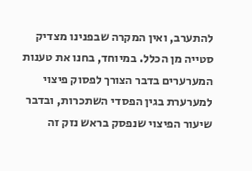להתערב, ואין המקרה שבפנינו מצדיק סטייה מן הכלל. במיוחד, בחנו את טענות המערערים בדבר הצורך לפסוק פיצוי למערערת בגין הפסדי השתכרות, ובדבר שיעור הפיצוי שנפסק בראש נזק זה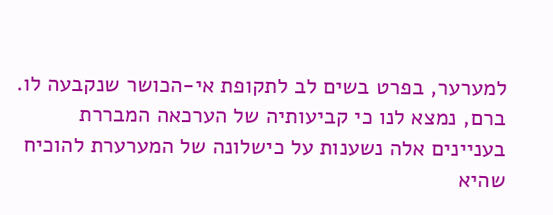למערער, בפרט בשים לב לתקופת אי-הכושר שנקבעה לו. ברם, נמצא לנו כי קביעותיה של הערכאה המבררת בעניינים אלה נשענות על כישלונה של המערערת להוכיח שהיא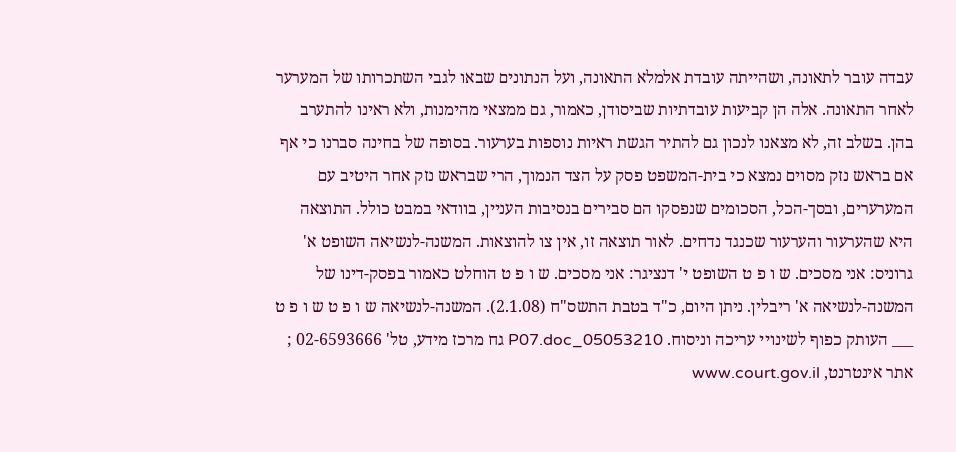עבדה עובר לתאונה, ושהייתה עובדת אלמלא התאונה, ועל הנתונים שבאו לגבי השתכרותו של המערער לאחר התאונה. אלה הן קביעות עובדתיות שביסודן, כאמור, גם ממצאי מהימנות, ולא ראינו להתערב בהן. בשלב זה, לא מצאנו לנכון גם להתיר הגשת ראיות נוספות בערעור. בסופה של בחינה סברנו כי אף אם בראש נזק מסוים נמצא כי בית-המשפט פסק על הצד הנמוך, הרי שבראש נזק אחר היטיב עם המערערים, ובסך-הכל, הסכומים שנפסקו הם סבירים בנסיבות העניין, בוודאי במבט כולל. התוצאה היא שהערעור והערעור שכנגד נדחים. לאור תוצאה זו, אין צו להוצאות. המשנה-לנשיאה השופט א' גרוניס: אני מסכים. ש ו פ ט השופט י' דנציגר: אני מסכים. ש ו פ ט הוחלט כאמור בפסק-דינו של המשנה-לנשיאה א' ריבלין. ניתן היום, כ"ד בטבת התשס"ח (2.1.08). המשנה-לנשיאה ש ו פ ט ש ו פ ט ___ העותק כפוף לשינויי עריכה וניסוח. 05053210_P07.doc גח מרכז מידע, טל' 02-6593666 ; אתר אינטרנט, www.court.gov.il